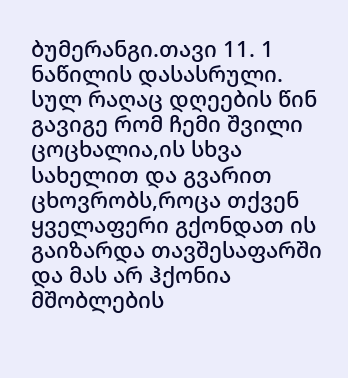ბუმერანგი.თავი 11. 1 ნაწილის დასასრული.
სულ რაღაც დღეების წინ გავიგე რომ ჩემი შვილი ცოცხალია,ის სხვა სახელით და გვარით ცხოვრობს,როცა თქვენ ყველაფერი გქონდათ ის გაიზარდა თავშესაფარში და მას არ ჰქონია მშობლების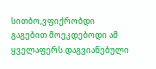სითბო,ვფიქრობდი გაგებით მოეკდებოდი ამ ყველაფერს.დაგვიანებული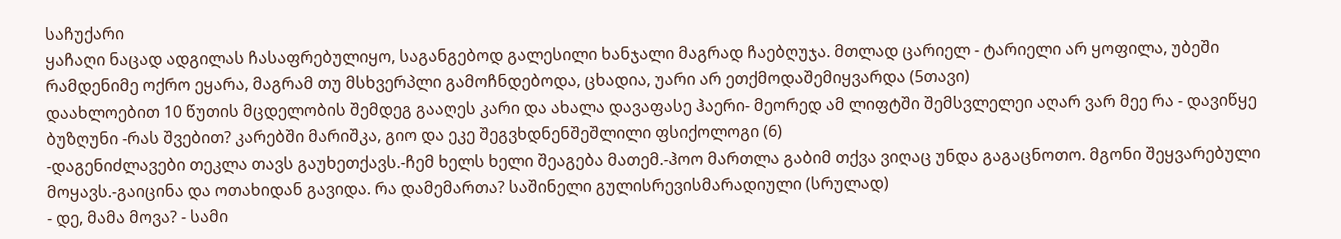საჩუქარი
ყაჩაღი ნაცად ადგილას ჩასაფრებულიყო, საგანგებოდ გალესილი ხანჯალი მაგრად ჩაებღუჯა. მთლად ცარიელ - ტარიელი არ ყოფილა, უბეში რამდენიმე ოქრო ეყარა, მაგრამ თუ მსხვერპლი გამოჩნდებოდა, ცხადია, უარი არ ეთქმოდაშემიყვარდა (5თავი)
დაახლოებით 10 წუთის მცდელობის შემდეგ გააღეს კარი და ახალა დავაფასე ჰაერი- მეორედ ამ ლიფტში შემსვლელეი აღარ ვარ მეე რა - დავიწყე ბუზღუნი -რას შვებით? კარებში მარიშკა, გიო და ეკე შეგვხდნენშეშლილი ფსიქოლოგი (6)
-დაგენიძლავები თეკლა თავს გაუხეთქავს.-ჩემ ხელს ხელი შეაგება მათემ.-ჰოო მართლა გაბიმ თქვა ვიღაც უნდა გაგაცნოთო. მგონი შეყვარებული მოყავს.-გაიცინა და ოთახიდან გავიდა. რა დამემართა? საშინელი გულისრევისმარადიული (სრულად)
- დე, მამა მოვა? - სამი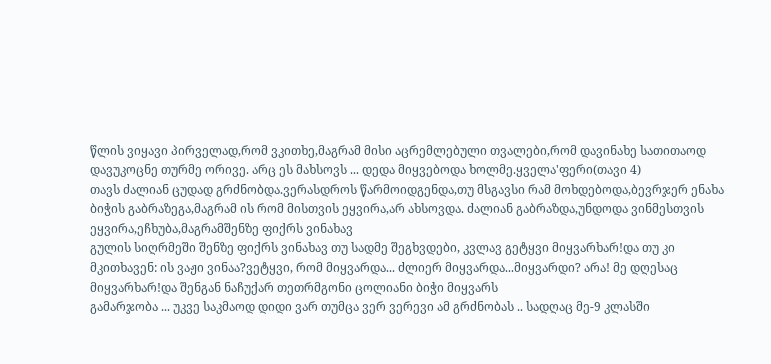წლის ვიყავი პირველად,რომ ვკითხე,მაგრამ მისი აცრემლებული თვალები,რომ დავინახე სათითაოდ დავუკოცნე თურმე ორივე. არც ეს მახსოვს ... დედა მიყვებოდა ხოლმე.ყველა'ფერი(თავი 4)
თავს ძალიან ცუდად გრძნობდა.ვერასდროს წარმოიდგენდა,თუ მსგავსი რამ მოხდებოდა,ბევრჯერ ენახა ბიჭის გაბრაზეგა,მაგრამ ის რომ მისთვის ეყვირა,არ ახსოვდა. ძალიან გაბრაზდა,უნდოდა ვინმესთვის ეყვირა,ეჩხუბა,მაგრამშენზე ფიქრს ვინახავ
გულის სიღრმეში შენზე ფიქრს ვინახავ თუ სადმე შეგხვდები, კვლავ გეტყვი მიყვარხარ!და თუ კი მკითხავენ: ის ვაჟი ვინაა?ვეტყვი, რომ მიყვარდა... ძლიერ მიყვარდა...მიყვარდი? არა! მე დღესაც მიყვარხარ!და შენგან ნაჩუქარ თეთრმგონი ცოლიანი ბიჭი მიყვარს
გამარჯობა ... უკვე საკმაოდ დიდი ვარ თუმცა ვერ ვერევი ამ გრძნობას .. სადღაც მე-9 კლასში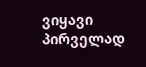ვიყავი პირველად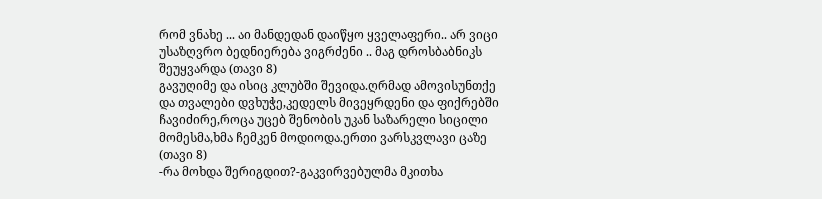რომ ვნახე ... აი მანდედან დაიწყო ყველაფერი.. არ ვიცი უსაზღვრო ბედნიერება ვიგრძენი .. მაგ დროსბაბნიკს შეუყვარდა (თავი 8)
გავუღიმე და ისიც კლუბში შევიდა.ღრმად ამოვისუნთქე და თვალები დვხუჭე,კედელს მივეყრდენი და ფიქრებში ჩავიძირე,როცა უცებ შენობის უკან საზარელი სიცილი მომესმა,ხმა ჩემკენ მოდიოდა.ერთი ვარსკვლავი ცაზე (თავი 8)
-რა მოხდა შერიგდით?-გაკვირვებულმა მკითხა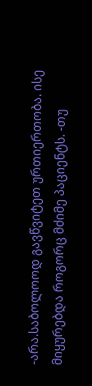-არა.საბოლოოდ გავწვიტეთ ურთიერთობა. ისე მიყურებდა როგორც მძიმე პაციენტს. -თუ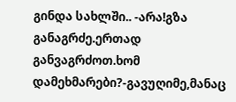გინდა სახლში.. -არა!გზა განაგრძე.ერთად განვაგრძოთ.ხომ დამეხმარები?-გავუღიმე,მანაც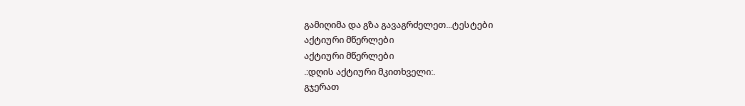გამიღიმა და გზა გავაგრძელეთ...ტესტები
აქტიური მწერლები
აქტიური მწერლები
.:დღის აქტიური მკითხველი:.
გჯერათ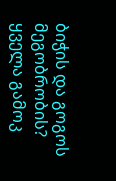ბიჭის და გოგოს მეგობრობის?
ყველა გამოკ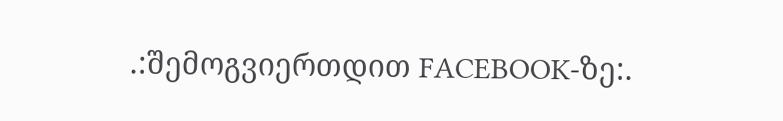.:შემოგვიერთდით FACEBOOK-ზე:.